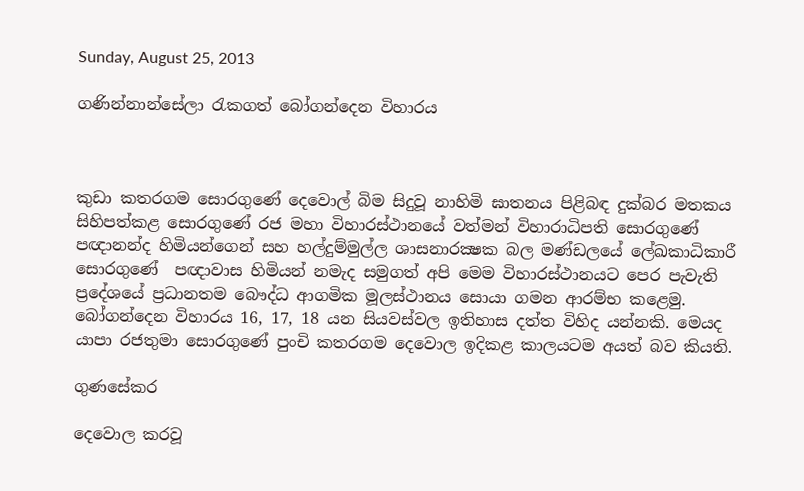Sunday, August 25, 2013

ගණින්නාන්සේලා රැකගත් බෝගන්දෙන විහාරය



කුඩා කතරගම සොරගුණේ දෙවොල් බිම සිදුවූ නාහිමි ඝාතනය පිළිබඳ දුක්බර මතකය සිහිපත්කළ සොරගුණේ රජ මහා විහාරස්ථානයේ වත්මන් විහාරාධිපති සොරගුණේ පඥානන්ද හිමියන්ගෙන් සහ හල්දුම්මුල්ල ශාසනාරක්‍ෂක බල මණ්ඩලයේ ලේඛකාධිකාරී සොරගුණේ  පඥාවාස හිමියන් නමැද සමුගත් අපි මෙම විහාරස්ථානයට පෙර පැවැති ප්‍රදේශයේ ප්‍රධානතම බෞද්ධ ආගමික මූලස්ථානය සොයා ගමන ආරම්භ කළෙමු.
බෝගන්දෙන විහාරය 16, 17, 18 යන සියවස්වල ඉතිහාස දත්ත විහිද යන්නකි. මෙයද යාපා රජතුමා සොරගුණේ පුංචි කතරගම දෙවොල ඉදිකළ කාලයටම අයත් බව කියති.

ගුණසේකර

දෙවොල කරවූ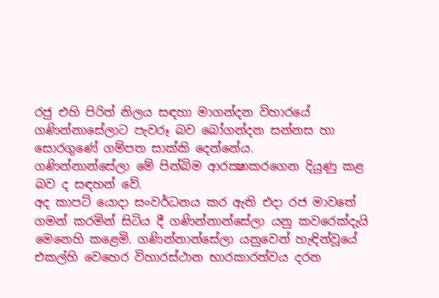රජු එහි පිරිත් නිලය සඳහා මාගන්දන විහාරයේ ගණින්නාසේලාට පැවරූ බව බෝගන්දන සන්නස හා සොරගුණේ ගම්පත සාක්කි දෙන්නේය.
ගණින්නාන්සේලා මේ පින්බිම ආරක්‍ෂාකරගෙන දියුණු කළ බව ද සඳහන් වේ.
අද කාපට් යොදා සංවර්ධනය කර ඇති එදා රජ මාවතේ ගමන් කරමින් සිටිය දී ගණින්නාන්සේලා යනු කවරෙක්දැයි මෙනෙහි කළෙමි. ගණින්නාන්සේලා යනුවෙන් හැඳින්වූයේ එකල්හි වෙහෙර විහාරස්ථාන භාරකාරත්වය දරන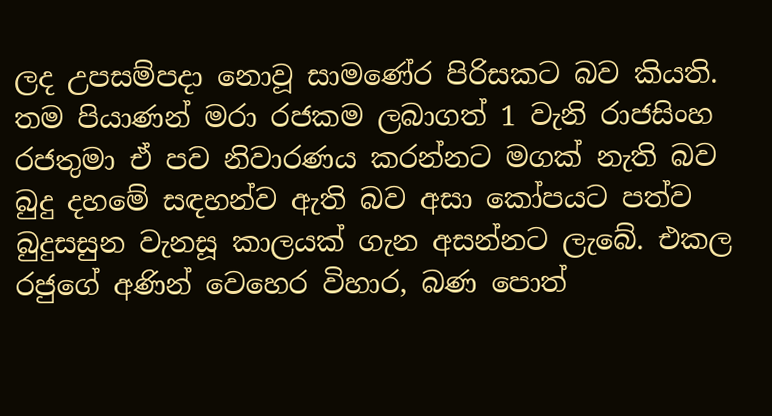ලද උපසම්පදා නොවූ සාමණේර පිරිසකට බව කියති.
තම පියාණන් මරා රජකම ලබාගත් 1 වැනි රාජසිංහ රජතුමා ඒ පව නිවාරණය කරන්නට මගක් නැති බව බුදු දහමේ සඳහන්ව ඇති බව අසා කෝපයට පත්ව බුදුසසුන වැනසූ කාලයක් ගැන අසන්නට ලැබේ. එකල රජුගේ අණින් වෙහෙර විහාර, බණ පොත්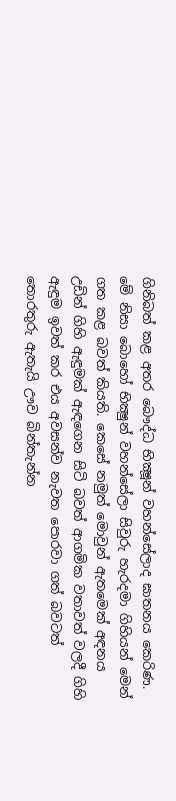ගිනිබත් කළ අතර බෞද්ධ භික්‍ෂූන් වහන්සේලාද ඝාතනය කෙරිණ.
මේ නිසා බොහෝ භික්‍ෂුන් වහන්සේලා සිවුරු හැරදමා ගිහියන් මෙන් ගත කළ බවත් කියති. කෙසේ නමුත් මොවුන් ඇතමෙක් අඳනය උඩින් ගිහි ඇඳුමක් ඇඳගෙන සිටි බවත් ආගමික වතාවත් වලදී ගිහි ඇඳුම ඉවත් කර එය අවසන්ව නැවත පොරවා ගත් බවටත් තොරතුරු ඇතැයි ඌව බින්තැන්න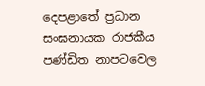දෙපළාතේ ප්‍රධාන සංඝනායක රාජකීය පණ්ඩිත නාපටවෙල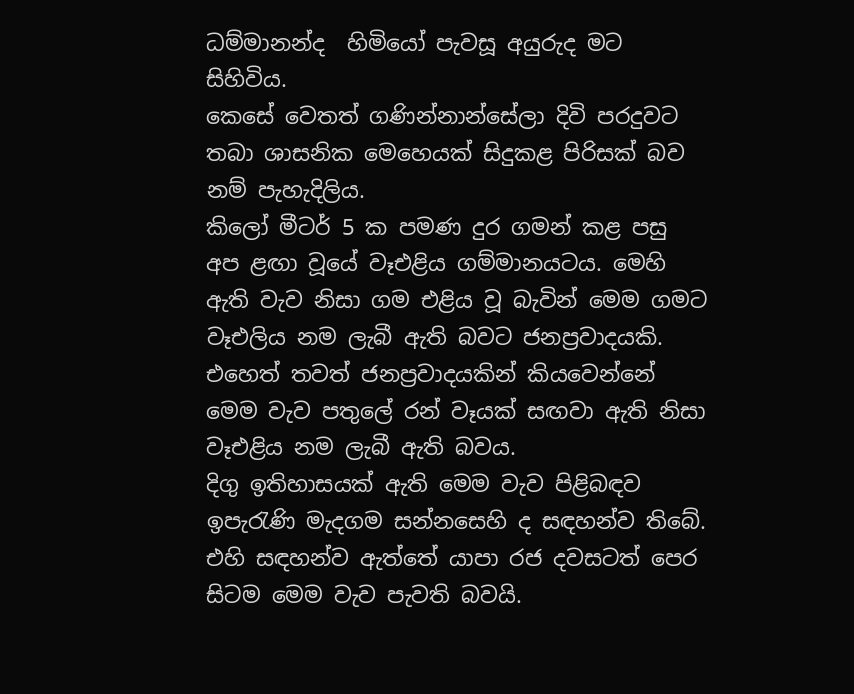ධම්මානන්ද  හිමියෝ පැවසූ අයුරුද මට සිහිවිය.
කෙසේ වෙතත් ගණින්නාන්සේලා දිවි පරදුවට තබා ශාසනික මෙහෙයක් සිදුකළ පිරිසක් බව නම් පැහැදිලිය.
කිලෝ මීටර් 5 ක පමණ දුර ගමන් කළ පසු අප ළඟා වූයේ වෑඑළිය ගම්මානයටය. මෙහි ඇති වැව නිසා ගම එළිය වූ බැවින් මෙම ගමට වෑඑලිය නම ලැබී ඇති බවට ජනප්‍රවාදයකි.
එහෙත් තවත් ජනප්‍රවාදයකින් කියවෙන්නේ මෙම වැව පතුලේ රන් වෑයක් සඟවා ඇති නිසා වෑඑළිය නම ලැබී ඇති බවය.
දිගු ඉතිහාසයක් ඇති මෙම වැව පිළිබඳව ඉපැරැණි මැදගම සන්නසෙහි ද සඳහන්ව තිබේ.
එහි සඳහන්ව ඇත්තේ යාපා රජ දවසටත් පෙර සිටම මෙම වැව පැවති බවයි.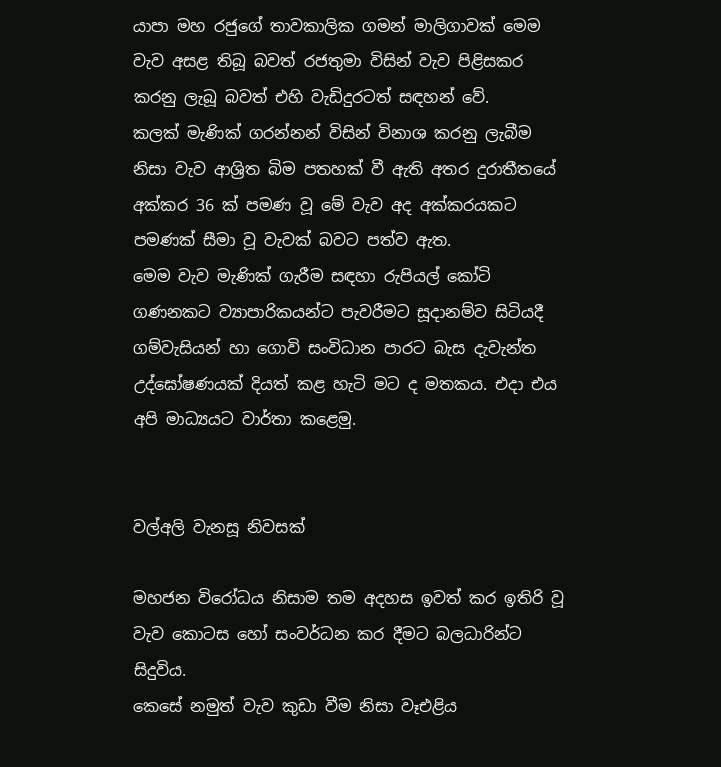යාපා මහ රජුගේ තාවකාලික ගමන් මාලිගාවක් මෙම වැව අසළ තිබූ බවත් රජතුමා විසින් වැව පිළිසකර කරනු ලැබූ බවත් එහි වැඩිදුරටත් සඳහන් වේ.
කලක් මැණික් ගරන්නන් විසින් විනාශ කරනු ලැබීම නිසා වැව ආශ්‍රිත බිම පතහක් වී ඇති අතර දුරාතීතයේ අක්කර 36 ක් පමණ වූ මේ වැව අද අක්කරයකට පමණක් සීමා වූ වැවක් බවට පත්ව ඇත.
මෙම වැව මැණික් ගැරීම සඳහා රුපියල් කෝටි ගණනකට ව්‍යාපාරිකයන්ට පැවරීමට සූදානම්ව සිටියදී ගම්වැසියන් හා ගොවි සංවිධාන පාරට බැස දැවැන්ත උද්ඝෝෂණයක් දියත් කළ හැටි මට ද මතකය. එදා එය අපි මාධ්‍යයට වාර්තා කළෙමු.


වල්අලි වැනසූ නිවසක්

මහජන විරෝධය නිසාම තම අදහස ඉවත් කර ඉතිරි වූ වැව කොටස හෝ සංවර්ධන කර දීමට බලධාරින්ට සිදුවිය.
කෙසේ නමුත් වැව කුඩා වීම නිසා වෑඑළිය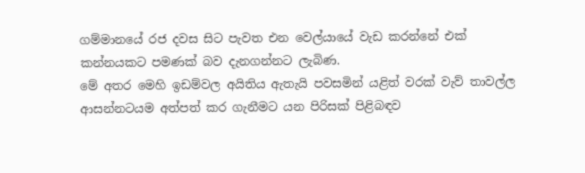ගම්මානයේ රජ දවස සිට පැවත එන වෙල්යායේ වැඩ කරන්නේ එක් කන්නයකට පමණක් බව දැනගන්නට ලැබිණ.
මේ අතර මෙහි ඉඩම්වල අයිතිය ඇතැයි පවසමින් යළිත් වරක් වැව් තාවල්ල ආසන්නටයම අත්පත් කර ගැනීමට යන පිරිසක් පිළිබඳව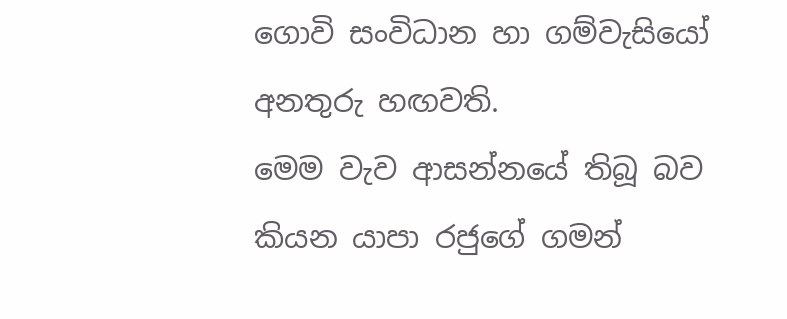ගොවි සංවිධාන හා ගම්වැසියෝ අනතුරු හඟවති.
මෙම වැව ආසන්නයේ තිබූ බව කියන යාපා රජුගේ ගමන්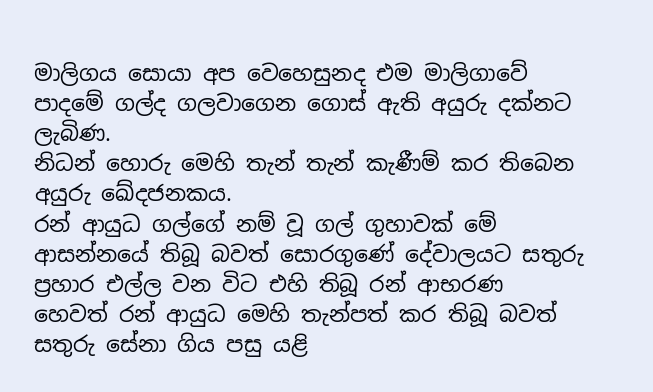මාලිගය සොයා අප වෙහෙසුනද එම මාලිගාවේ පාදමේ ගල්ද ගලවාගෙන ගොස් ඇති අයුරු දක්නට ලැබිණ.
නිධන් හොරු මෙහි තැන් තැන් කැණීම් කර තිබෙන අයුරු ඛේදජනකය.
රන් ආයුධ ගල්ගේ නම් වූ ගල් ගුහාවක් මේ ආසන්නයේ තිබූ බවත් සොරගුණේ දේවාලයට සතුරු ප්‍රහාර එල්ල වන විට එහි තිබූ රන් ආභරණ හෙවත් රන් ආයුධ මෙහි තැන්පත් කර තිබූ බවත් සතුරු සේනා ගිය පසු යළි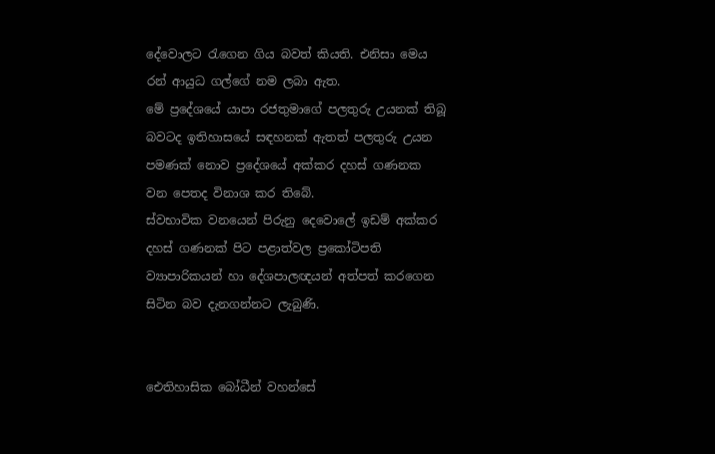දේවොලට රැගෙන ගිය බවත් කියති. එනිසා මෙය රන් ආයුධ ගල්ගේ නම ලබා ඇත.
මේ ප්‍රදේශයේ යාපා රජතුමාගේ පලතුරු උයනක් තිබූ බවටද ඉතිහාසයේ සඳහනක් ඇතත් පලතුරු උයන පමණක් නොව ප්‍රදේශයේ අක්කර දහස් ගණනක වන පෙතද විනාශ කර තිබේ.
ස්වභාවික වනයෙන් පිරුනු දෙවොලේ ඉඩම් අක්කර දහස් ගණනක් පිට පළාත්වල ප්‍රකෝටිපති ව්‍යාපාරිකයන් හා දේශපාලඥයන් අත්පත් කරගෙන සිටින බව දැනගන්නට ලැබුණි.


ඓතිහාසික බෝධීන් වහන්සේ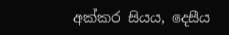අක්කර සියය, දෙසීය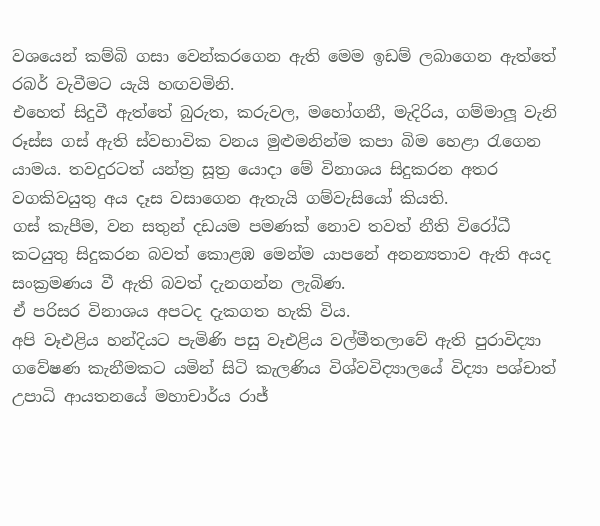වශයෙන් කම්බි ගසා වෙන්කරගෙන ඇති මෙම ඉඩම් ලබාගෙන ඇත්තේ රබර් වැවීමට යැයි හඟවමිනි.
එහෙත් සිදුවී ඇත්තේ බුරුත, කරුවල, මහෝගනී, මැදිරිය, ගම්මාලූ වැනි රූස්ස ගස් ඇති ස්වභාවික වනය මුළුමනින්ම කපා බිම හෙළා රැගෙන යාමය. තවදුරටත් යන්ත්‍ර සූත්‍ර යොදා මේ විනාශය සිදුකරන අතර වගකිවයුතු අය දෑස වසාගෙන ඇතැයි ගම්වැසියෝ කියති.
ගස් කැපීම, වන සතුන් දඩයම පමණක් නොව තවත් නීති විරෝධී කටයුතු සිදුකරන බවත් කොළඹ මෙන්ම යාපනේ අනන්‍යතාව ඇති අයද සංක්‍රමණය වී ඇති බවත් දැනගන්න ලැබිණ.
ඒ පරිසර විනාශය අපටද දැකගත හැකි විය.
අපි වෑඑළිය හන්දියට පැමිණි පසු වෑඑළිය වල්මීතලාවේ ඇති පුරාවිද්‍යා ගවේෂණ කැනීමකට යමින් සිටි කැලණිය විශ්වවිද්‍යාලයේ විද්‍යා පශ්චාත් උපාධි ආයතනයේ මහාචාර්ය රාජ්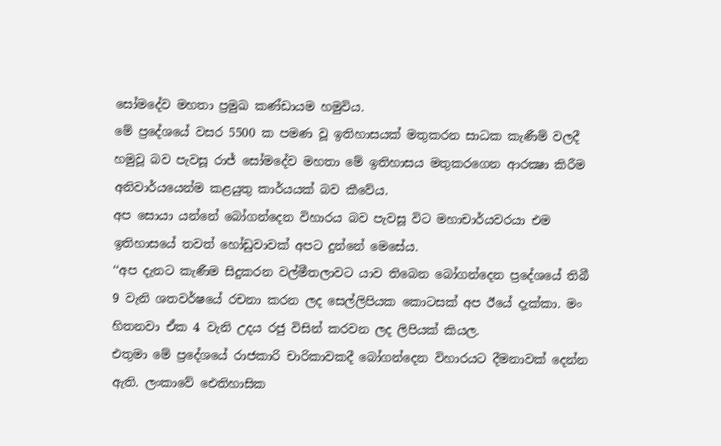සෝමදේව මහතා ප්‍රමුඛ කණ්ඩායම හමුවිය.
මේ ප්‍රදේශයේ වසර 5500 ක පමණ වූ ඉතිහාසයක් මතුකරන සාධක කැණීම් වලදී හමුවූ බව පැවසූ රාජ් සෝමදේව මහතා මේ ඉතිහාසය මතුකරගෙන ආරක්‍ෂා කිරීම අනිවාර්යයෙන්ම කළයුතු කාර්යයක් බව කීවේය.
අප සොයා යන්නේ බෝගන්දෙන විහාරය බව පැවසූ විට මහාචාර්යවරයා එම ඉතිහාසයේ තවත් හෝඩුවාවක් අපට දුන්නේ මෙසේය.
‘‘අප දැනට කැණීම සිදුකරන වල්මීතලාවට යාව තිබෙන බෝගන්දෙන ප්‍රදේශයේ තිබී 9 වැනි ශතවර්ෂයේ රචනා කරන ලද සෙල්ලිපියක කොටසක් අප ඊයේ දැක්කා. මං හිතනවා ඒක 4 වැනි උදය රජු විසින් කරවන ලද ලිපියක් කියල.
එතුමා මේ ප්‍රදේශයේ රාජකාරි චාරිකාවකදී බෝගන්දෙන විහාරයට දීමනාවක් දෙන්න ඇති. ලංකාවේ ඓතිහාසික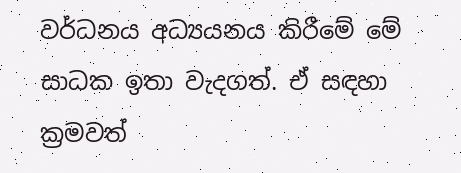වර්ධනය අධ්‍යයනය කිරීමේ මේ සාධක ඉතා වැදගත්. ඒ සඳහා ක්‍රමවත්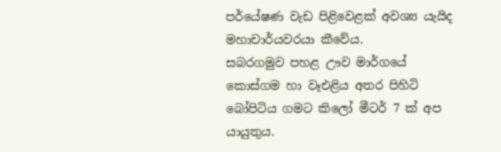පර්යේෂණ වැඩ පිළිවෙළක් අවශ්‍ය යැයිද මහාචාර්යවරයා කීවේය.
සබරගමුව පහළ ඌව මාර්ගයේ කොස්ගම හා වෑඑළිය අතර පිහිටි බෝපිටිය ගමට කිලෝ මීටර් 7 ක් අප යායුතුය.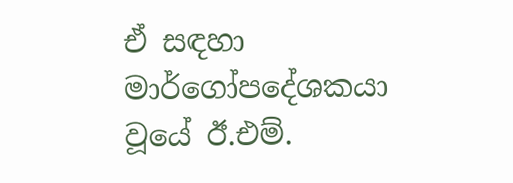ඒ සඳහා මාර්ගෝපදේශකයා වූයේ ඊ.එම්.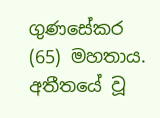ගුණසේකර (65) මහතාය. අතීතයේ වූ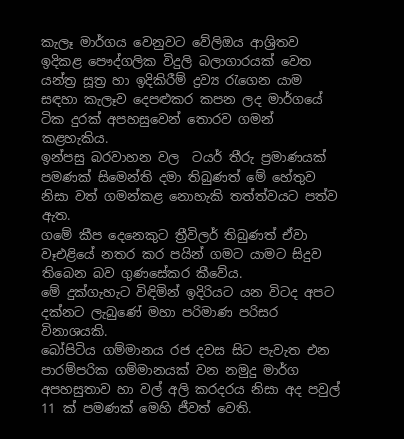කැලෑ මාර්ගය වෙනුවට වේලිඔය ආශ්‍රිතව ඉදිකළ පෞද්ගලික විදුලි බලාගාරයක් වෙත යන්ත්‍ර සූත්‍ර හා ඉදිකිරීම් ද්‍රව්‍ය රැගෙන යාම සඳහා කැලෑව දෙපළුකර කපන ලද මාර්ගයේ ටික දුරක් අපහසුවෙන් තොරව ගමන් කළහැකිය.
ඉන්පසු බරවාහන වල  ටයර් තීරු ප්‍රමාණයක් පමණක් සිමෙන්ති දමා තිබුණත් මේ හේතුව නිසා වත් ගමන්කළ නොහැකි තත්ත්වයට පත්ව ඇත.
ගමේ කීප දෙනෙකුට ත්‍රීවිලර් තිබුණත් ඒවා වෑඑළියේ නතර කර පයින් ගමට යාමට සිදුව තිබෙන බව ගුණසේකර කීවේය.
මේ දුක්ගැහැට විඳිමින් ඉදිරියට යන විටද අපට දක්නට ලැබුණේ මහා පරිමාණ පරිසර විනාශයකි.
බෝපිටිය ගම්මානය රජ දවස සිට පැවැත එන පාරම්පරික ගම්මානයක් වන නමුදු මාර්ග අපහසුතාව හා වල් අලි කරදරය නිසා අද පවුල් 11 ක් පමණක් මෙහි ජීවත් වෙති.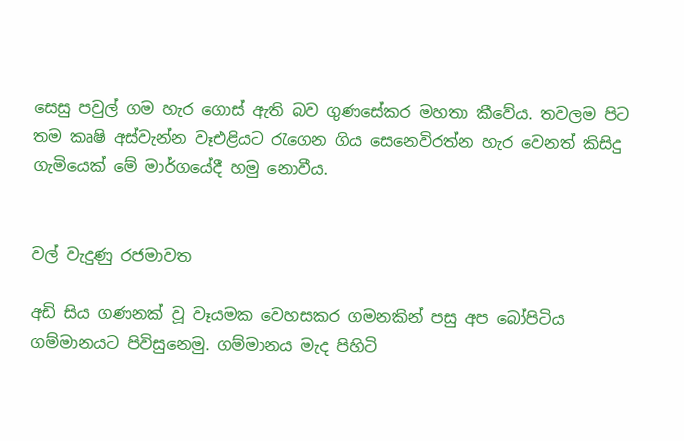සෙසු පවුල් ගම හැර ගොස් ඇති බව ගුණසේකර මහතා කීවේය. තවලම පිට තම කෘෂි අස්වැන්න වෑඑළියට රැගෙන ගිය සෙනෙවිරත්න හැර වෙනත් කිසිදු ගැමියෙක් මේ මාර්ගයේදී හමු නොවීය.


වල් වැදුණු රජමාවත

අඩි සිය ගණනක් වූ වෑයමක වෙහසකර ගමනකින් පසු අප බෝපිටිය ගම්මානයට පිවිසුනෙමු. ගම්මානය මැද පිහිටි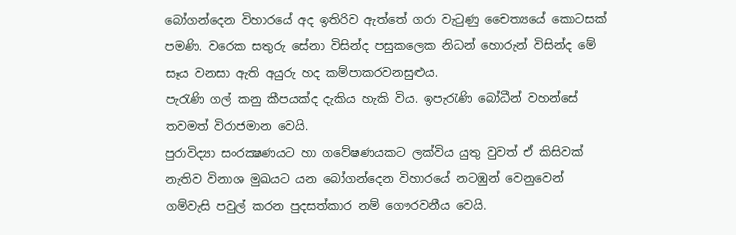බෝගන්දෙන විහාරයේ අද ඉතිරිව ඇත්තේ ගරා වැටුණු චෛත්‍යයේ කොටසක් පමණි. වරෙක සතුරු සේනා විසින්ද පසුකලෙක නිධන් හොරුන් විසින්ද මේ සෑය වනසා ඇති අයුරු හද කම්පාකරවනසුළුය.
පැරැණි ගල් කනු කීපයක්ද දැකිය හැකි විය. ඉපැරැණි බෝධීන් වහන්සේ තවමත් විරාජමාන වෙයි.
පුරාවිද්‍යා සංරක්‍ෂණයට හා ගවේෂණයකට ලක්විය යුතු වුවත් ඒ කිසිවක් නැතිව විනාශ මුඛයට යන බෝගන්දෙන විහාරයේ නටඹුන් වෙනුවෙන් ගම්වැසි පවුල් කරන පුදසත්කාර නම් ගෞරවනීය වෙයි.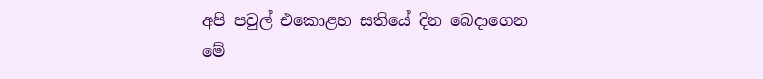අපි පවුල් එකොළහ සතියේ දින බෙදාගෙන මේ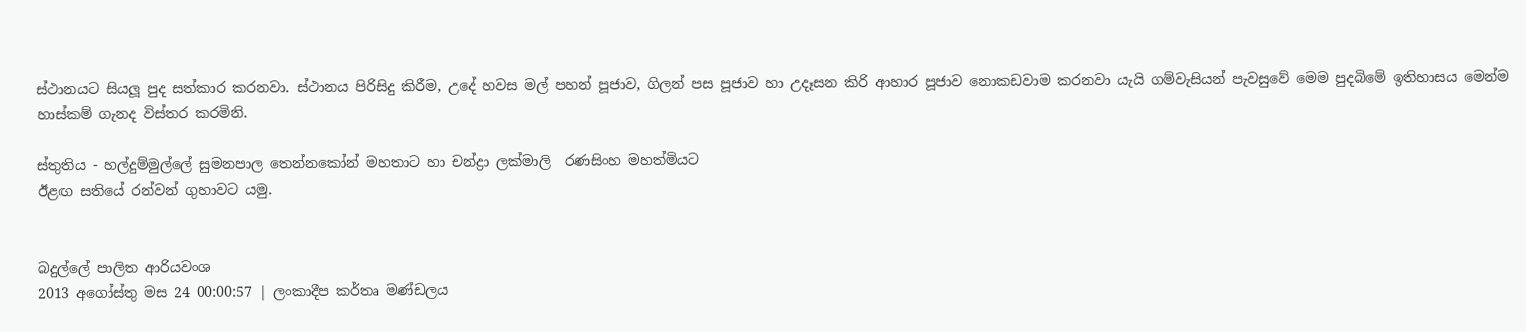ස්ථානයට සියලූ පුද සත්කාර කරනවා. ස්ථානය පිරිසිදු කිරීම, උදේ හවස මල් පහන් පූජාව, ගිලන් පස පූජාව හා උදෑසන කිරි ආහාර පූජාව නොකඩවාම කරනවා යැයි ගම්වැසියන් පැවසුවේ මෙම පුදබිමේ ඉතිහාසය මෙන්ම හාස්කම් ගැනද විස්තර කරමිනි.

ස්තුතිය - හල්දුම්මුල්ලේ සුමනපාල තෙන්නකෝන් මහතාට හා චන්ද්‍රා ලක්මාලි  රණසිංහ මහත්මියට
ඊළඟ සතියේ රන්වන් ගුහාවට යමු.


බදුල්ලේ පාලිත ආරියවංශ
2013 අගෝස්තු මස 24 00:00:57 | ලංකාදීප කර්තෘ මණ්ඩලය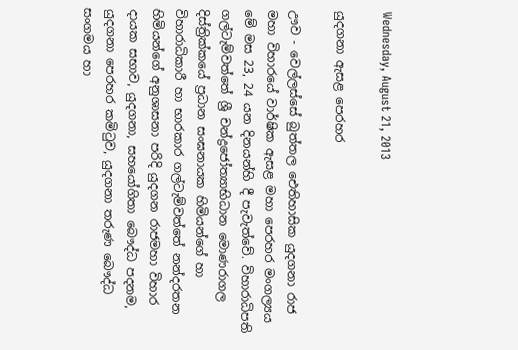Wednesday, August 21, 2013

යුදගනා ඇසළ පෙරහර

ඌව - වෙල්ලස්සේ බුත්තල ඓතිහාසික යුදගනා රාජ මහා විහාරයේ වාර්ෂික ඇසළ මහා පෙරහර මංගල්‍යය මේ මස 23, 24 යන දිනයන්හි දී පැවැත්වේ. විහාරාධිපති ගල්ටැම්වත්තේ ශ්‍රී චන්ද්‍රජෝත්‍යාභිධාන මොණරාගල දිස්ත්‍රික්කයේ ප්‍රධාන සංඝනායක හිමියන්ගේ හා විහාරාධිකාරී හා භාරකාර ගල්ටැම්වත්තේ නන්දරතන හිමියන්ගේ අනුශාසනා පරිදි යුදගන රාජමහා විහාර දායක සභාව, යුදගනා, සහයෝගිතා බෞද්ධ පදනම, යුදගනා පෙරහර කමිටුව, යුදගනා තරුණ බෞද්ධ සංගමය හා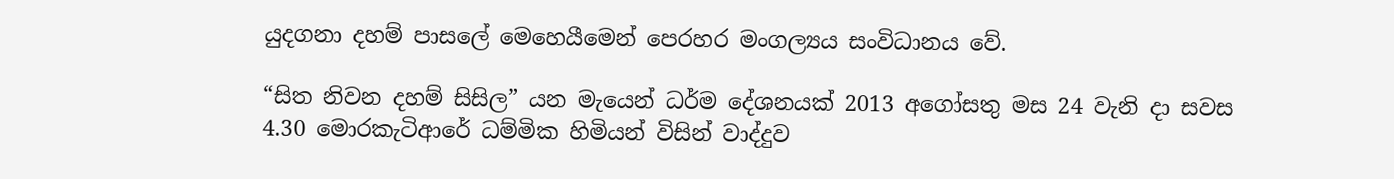යුදගනා දහම් පාසලේ මෙහෙයීමෙන් පෙරහර මංගල්‍යය සංවිධානය වේ.

“සිත නිවන දහම් සිසිල” යන මැයෙන් ධර්ම දේශනයක් 2013 අගෝසතු මස 24 වැනි දා සවස 4.30 මොරකැටිආරේ ධම්මික හිමියන් විසින් වාද්දුව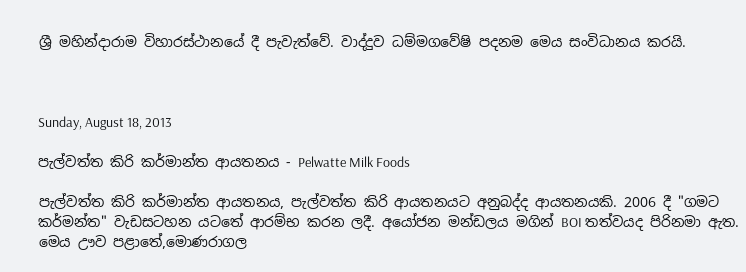ශ්‍රී මහින්දාරාම විහාරස්ථානයේ දී පැවැත්වේ. වාද්දුව ධම්මගවේෂි පදනම මෙය සංවිධානය කරයි.



Sunday, August 18, 2013

පැල්වත්ත කිරි කර්මාන්ත ආයතනය - Pelwatte Milk Foods

පැල්වත්ත කිරි කර්මාන්ත ආයතනය, පැල්වත්ත කිරි ආයතනයට අනුබද්ද ආයතනයකි. 2006 දී "ගමට කර්මන්ත" වැඩසටහන යටතේ ආරම්භ කරන ලදී. අයෝජන මන්ඩලය මගින් BOI තත්වයද පිරිනමා ඇත. මෙය ඌව පළාතේ,මොණරාගල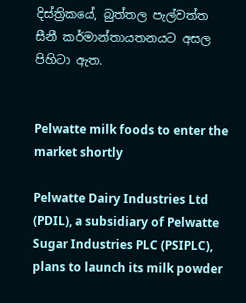දිස්‌ත්‍රිකයේ, බුත්තල පැල්වත්ත සීනී කර්මාන්තායතනයට අසල පිහිටා ඇත.


Pelwatte milk foods to enter the market shortly

Pelwatte Dairy Industries Ltd (PDIL), a subsidiary of Pelwatte Sugar Industries PLC (PSIPLC), plans to launch its milk powder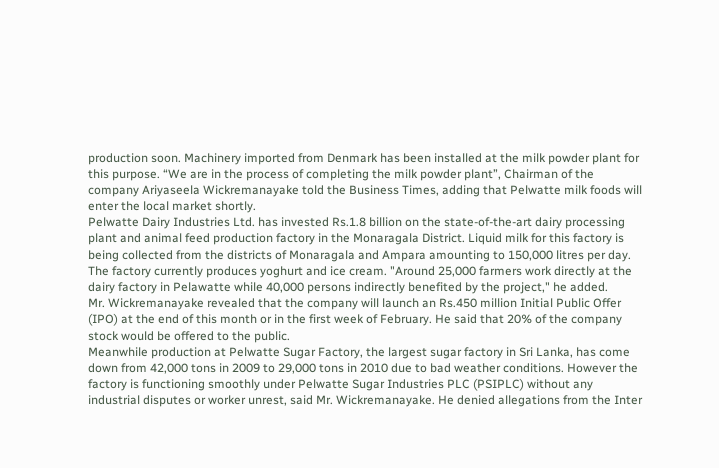production soon. Machinery imported from Denmark has been installed at the milk powder plant for this purpose. “We are in the process of completing the milk powder plant”, Chairman of the company Ariyaseela Wickremanayake told the Business Times, adding that Pelwatte milk foods will enter the local market shortly.
Pelwatte Dairy Industries Ltd. has invested Rs.1.8 billion on the state-of-the-art dairy processing plant and animal feed production factory in the Monaragala District. Liquid milk for this factory is being collected from the districts of Monaragala and Ampara amounting to 150,000 litres per day. The factory currently produces yoghurt and ice cream. "Around 25,000 farmers work directly at the dairy factory in Pelawatte while 40,000 persons indirectly benefited by the project," he added.
Mr. Wickremanayake revealed that the company will launch an Rs.450 million Initial Public Offer (IPO) at the end of this month or in the first week of February. He said that 20% of the company stock would be offered to the public.
Meanwhile production at Pelwatte Sugar Factory, the largest sugar factory in Sri Lanka, has come down from 42,000 tons in 2009 to 29,000 tons in 2010 due to bad weather conditions. However the factory is functioning smoothly under Pelwatte Sugar Industries PLC (PSIPLC) without any industrial disputes or worker unrest, said Mr. Wickremanayake. He denied allegations from the Inter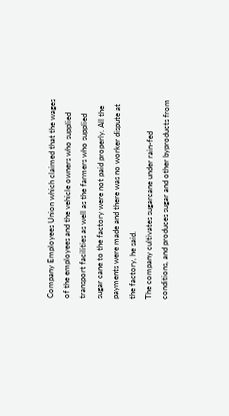Company Employees Union which claimed that the wages of the employees and the vehicle owners who supplied transport facilities as well as the farmers who supplied sugar cane to the factory were not paid properly. All the payments were made and there was no worker dispute at the factory, he said.
The company cultivates sugarcane under rain-fed conditions, and produces sugar and other byproducts from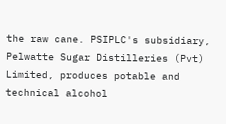the raw cane. PSIPLC's subsidiary, Pelwatte Sugar Distilleries (Pvt) Limited, produces potable and technical alcohol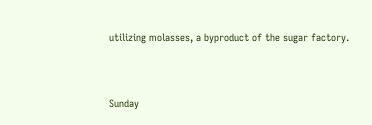utilizing molasses, a byproduct of the sugar factory.


Sunday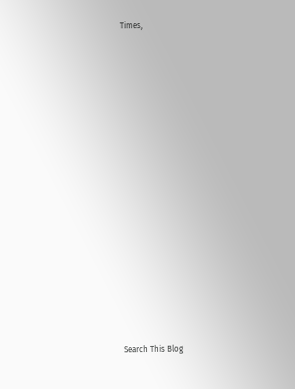Times,


























Search This Blog